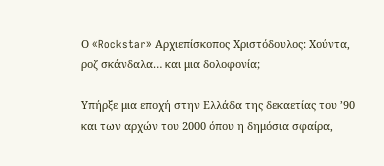Ο «Rockstar» Αρχιεπίσκοπος Χριστόδουλος: Χούντα, ροζ σκάνδαλα… και μια δολοφονία;

Υπήρξε μια εποχή στην Ελλάδα της δεκαετίας του ’90 και των αρχών του 2000 όπου η δημόσια σφαίρα,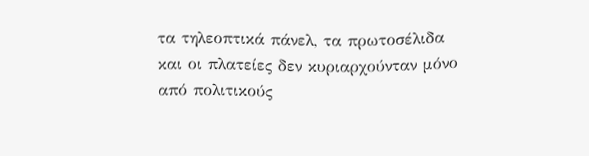τα τηλεοπτικά πάνελ, τα πρωτοσέλιδα και οι πλατείες δεν κυριαρχούνταν μόνο από πολιτικούς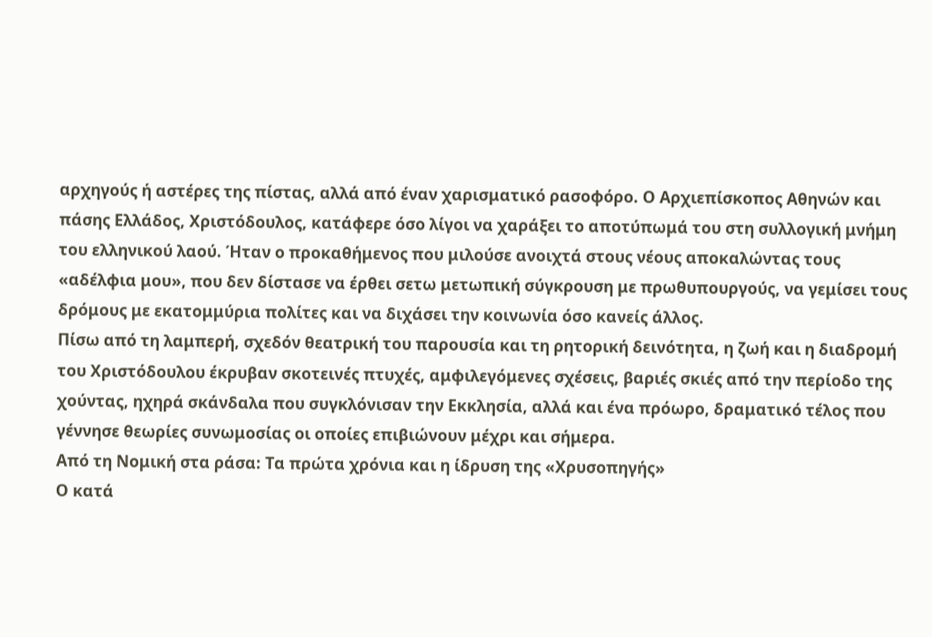αρχηγούς ή αστέρες της πίστας, αλλά από έναν χαρισματικό ρασοφόρο. Ο Αρχιεπίσκοπος Αθηνών και πάσης Ελλάδος, Χριστόδουλος, κατάφερε όσο λίγοι να χαράξει το αποτύπωμά του στη συλλογική μνήμη του ελληνικού λαού. Ήταν ο προκαθήμενος που μιλούσε ανοιχτά στους νέους αποκαλώντας τους «αδέλφια μου», που δεν δίστασε να έρθει σετω μετωπική σύγκρουση με πρωθυπουργούς, να γεμίσει τους δρόμους με εκατομμύρια πολίτες και να διχάσει την κοινωνία όσο κανείς άλλος.
Πίσω από τη λαμπερή, σχεδόν θεατρική του παρουσία και τη ρητορική δεινότητα, η ζωή και η διαδρομή του Χριστόδουλου έκρυβαν σκοτεινές πτυχές, αμφιλεγόμενες σχέσεις, βαριές σκιές από την περίοδο της χούντας, ηχηρά σκάνδαλα που συγκλόνισαν την Εκκλησία, αλλά και ένα πρόωρο, δραματικό τέλος που γέννησε θεωρίες συνωμοσίας οι οποίες επιβιώνουν μέχρι και σήμερα.
Από τη Νομική στα ράσα: Τα πρώτα χρόνια και η ίδρυση της «Χρυσοπηγής»
Ο κατά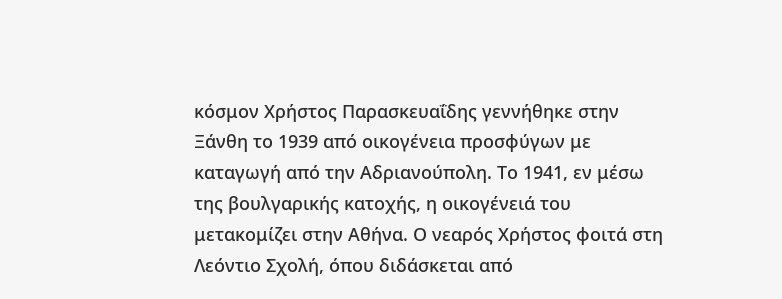κόσμον Χρήστος Παρασκευαΐδης γεννήθηκε στην Ξάνθη το 1939 από οικογένεια προσφύγων με καταγωγή από την Αδριανούπολη. Το 1941, εν μέσω της βουλγαρικής κατοχής, η οικογένειά του μετακομίζει στην Αθήνα. Ο νεαρός Χρήστος φοιτά στη Λεόντιο Σχολή, όπου διδάσκεται από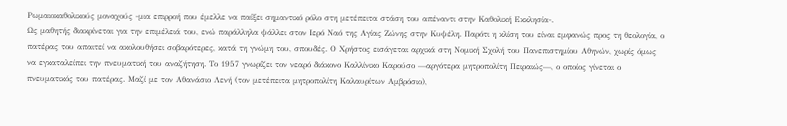Ρωμαιοκαθολικούς μοναχούς -μια επιρροή που έμελλε να παίξει σημαντικό ρόλο στη μετέπειτα στάση του απέναντι στην Καθολική Εκκλησία-.
Ως μαθητής διακρίνεται για την επιμέλειά του, ενώ παράλληλα ψάλλει στον Ιερό Ναό της Αγίας Ζώνης στην Κυψέλη. Παρότι η κλίση του είναι εμφανώς προς τη θεολογία, ο πατέρας του απαιτεί να ακολουθήσει σοβαρότερες, κατά τη γνώμη του, σπουδές. Ο Χρήστος εισάγεται αρχικά στη Νομική Σχολή του Πανεπιστημίου Αθηνών, χωρίς όμως να εγκαταλείπει την πνευματική του αναζήτηση. Το 1957 γνωρίζει τον νεαρό διάκονο Καλλίνικο Καρούσο —αργότερα μητροπολίτη Πειραιώς—, ο οποίος γίνεται ο πνευματικός του πατέρας. Μαζί με τον Αθανάσιο Λενή (τον μετέπειτα μητροπολίτη Καλαυρίτων Αμβρόσιο),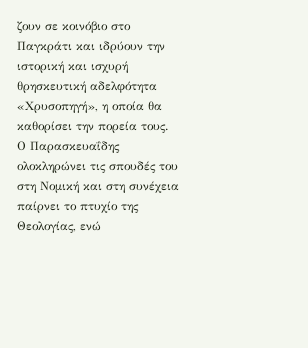ζουν σε κοινόβιο στο Παγκράτι και ιδρύουν την ιστορική και ισχυρή θρησκευτική αδελφότητα «Χρυσοπηγή», η οποία θα καθορίσει την πορεία τους.
Ο Παρασκευαΐδης ολοκληρώνει τις σπουδές του στη Νομική και στη συνέχεια παίρνει το πτυχίο της Θεολογίας, ενώ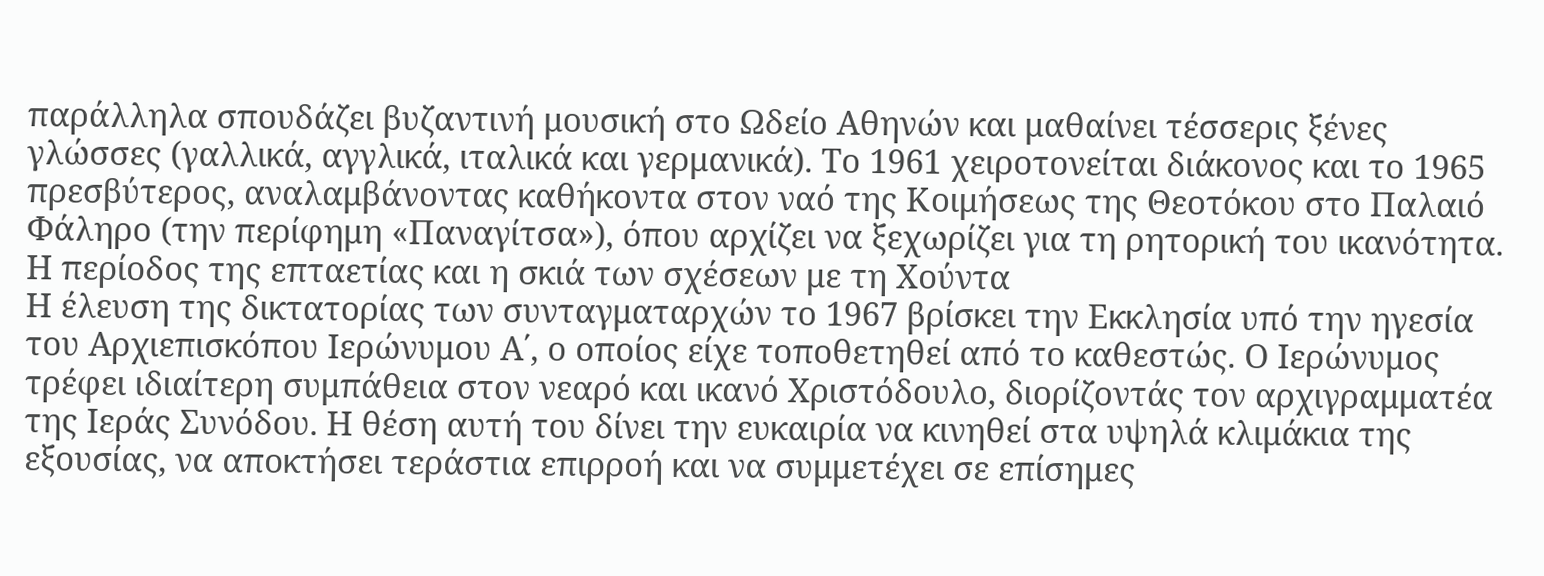παράλληλα σπουδάζει βυζαντινή μουσική στο Ωδείο Αθηνών και μαθαίνει τέσσερις ξένες γλώσσες (γαλλικά, αγγλικά, ιταλικά και γερμανικά). Το 1961 χειροτονείται διάκονος και το 1965 πρεσβύτερος, αναλαμβάνοντας καθήκοντα στον ναό της Κοιμήσεως της Θεοτόκου στο Παλαιό Φάληρο (την περίφημη «Παναγίτσα»), όπου αρχίζει να ξεχωρίζει για τη ρητορική του ικανότητα.
Η περίοδος της επταετίας και η σκιά των σχέσεων με τη Χούντα
Η έλευση της δικτατορίας των συνταγματαρχών το 1967 βρίσκει την Εκκλησία υπό την ηγεσία του Αρχιεπισκόπου Ιερώνυμου Α΄, ο οποίος είχε τοποθετηθεί από το καθεστώς. Ο Ιερώνυμος τρέφει ιδιαίτερη συμπάθεια στον νεαρό και ικανό Χριστόδουλο, διορίζοντάς τον αρχιγραμματέα της Ιεράς Συνόδου. Η θέση αυτή του δίνει την ευκαιρία να κινηθεί στα υψηλά κλιμάκια της εξουσίας, να αποκτήσει τεράστια επιρροή και να συμμετέχει σε επίσημες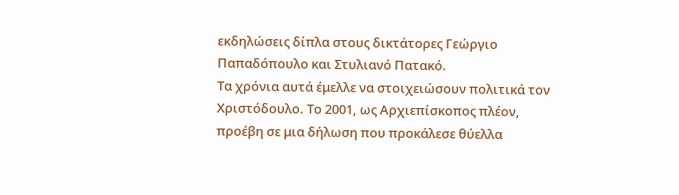εκδηλώσεις δίπλα στους δικτάτορες Γεώργιο Παπαδόπουλο και Στυλιανό Πατακό.
Τα χρόνια αυτά έμελλε να στοιχειώσουν πολιτικά τον Χριστόδουλο. Το 2001, ως Αρχιεπίσκοπος πλέον, προέβη σε μια δήλωση που προκάλεσε θύελλα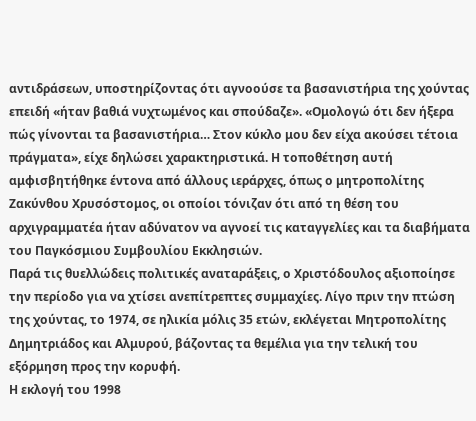αντιδράσεων, υποστηρίζοντας ότι αγνοούσε τα βασανιστήρια της χούντας επειδή «ήταν βαθιά νυχτωμένος και σπούδαζε». «Ομολογώ ότι δεν ήξερα πώς γίνονται τα βασανιστήρια… Στον κύκλο μου δεν είχα ακούσει τέτοια πράγματα», είχε δηλώσει χαρακτηριστικά. Η τοποθέτηση αυτή αμφισβητήθηκε έντονα από άλλους ιεράρχες, όπως ο μητροπολίτης Ζακύνθου Χρυσόστομος, οι οποίοι τόνιζαν ότι από τη θέση του αρχιγραμματέα ήταν αδύνατον να αγνοεί τις καταγγελίες και τα διαβήματα του Παγκόσμιου Συμβουλίου Εκκλησιών.
Παρά τις θυελλώδεις πολιτικές αναταράξεις, ο Χριστόδουλος αξιοποίησε την περίοδο για να χτίσει ανεπίτρεπτες συμμαχίες. Λίγο πριν την πτώση της χούντας, το 1974, σε ηλικία μόλις 35 ετών, εκλέγεται Μητροπολίτης Δημητριάδος και Αλμυρού, βάζοντας τα θεμέλια για την τελική του εξόρμηση προς την κορυφή.
Η εκλογή του 1998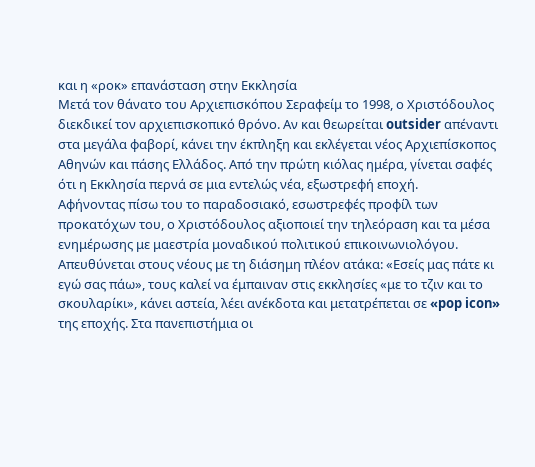και η «ροκ» επανάσταση στην Εκκλησία
Μετά τον θάνατο του Αρχιεπισκόπου Σεραφείμ το 1998, ο Χριστόδουλος διεκδικεί τον αρχιεπισκοπικό θρόνο. Αν και θεωρείται outsider απέναντι στα μεγάλα φαβορί, κάνει την έκπληξη και εκλέγεται νέος Αρχιεπίσκοπος Αθηνών και πάσης Ελλάδος. Από την πρώτη κιόλας ημέρα, γίνεται σαφές ότι η Εκκλησία περνά σε μια εντελώς νέα, εξωστρεφή εποχή.
Αφήνοντας πίσω του το παραδοσιακό, εσωστρεφές προφίλ των προκατόχων του, ο Χριστόδουλος αξιοποιεί την τηλεόραση και τα μέσα ενημέρωσης με μαεστρία μοναδικού πολιτικού επικοινωνιολόγου. Απευθύνεται στους νέους με τη διάσημη πλέον ατάκα: «Εσείς μας πάτε κι εγώ σας πάω», τους καλεί να έμπαιναν στις εκκλησίες «με το τζιν και το σκουλαρίκι», κάνει αστεία, λέει ανέκδοτα και μετατρέπεται σε «pop icon» της εποχής. Στα πανεπιστήμια οι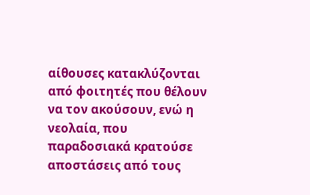αίθουσες κατακλύζονται από φοιτητές που θέλουν να τον ακούσουν, ενώ η νεολαία, που παραδοσιακά κρατούσε αποστάσεις από τους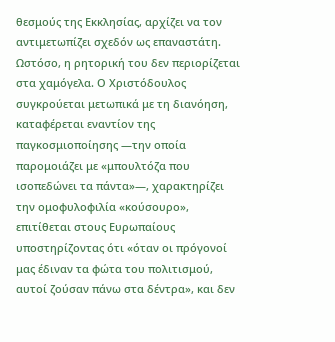θεσμούς της Εκκλησίας, αρχίζει να τον αντιμετωπίζει σχεδόν ως επαναστάτη.
Ωστόσο, η ρητορική του δεν περιορίζεται στα χαμόγελα. Ο Χριστόδουλος συγκρούεται μετωπικά με τη διανόηση, καταφέρεται εναντίον της παγκοσμιοποίησης —την οποία παρομοιάζει με «μπουλτόζα που ισοπεδώνει τα πάντα»—, χαρακτηρίζει την ομοφυλοφιλία «κούσουρο», επιτίθεται στους Ευρωπαίους υποστηρίζοντας ότι «όταν οι πρόγονοί μας έδιναν τα φώτα του πολιτισμού, αυτοί ζούσαν πάνω στα δέντρα», και δεν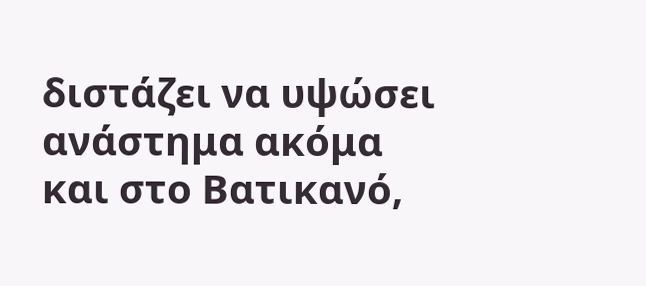διστάζει να υψώσει ανάστημα ακόμα και στο Βατικανό,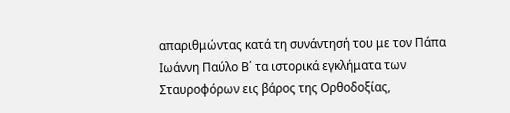απαριθμώντας κατά τη συνάντησή του με τον Πάπα Ιωάννη Παύλο Β΄ τα ιστορικά εγκλήματα των Σταυροφόρων εις βάρος της Ορθοδοξίας,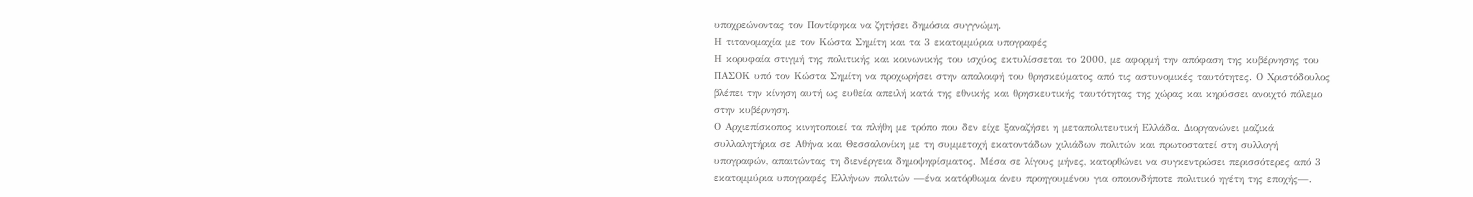υποχρεώνοντας τον Ποντίφηκα να ζητήσει δημόσια συγγνώμη.
Η τιτανομαχία με τον Κώστα Σημίτη και τα 3 εκατομμύρια υπογραφές
Η κορυφαία στιγμή της πολιτικής και κοινωνικής του ισχύος εκτυλίσσεται το 2000, με αφορμή την απόφαση της κυβέρνησης του ΠΑΣΟΚ υπό τον Κώστα Σημίτη να προχωρήσει στην απαλοιφή του θρησκεύματος από τις αστυνομικές ταυτότητες. Ο Χριστόδουλος βλέπει την κίνηση αυτή ως ευθεία απειλή κατά της εθνικής και θρησκευτικής ταυτότητας της χώρας και κηρύσσει ανοιχτό πόλεμο στην κυβέρνηση.
Ο Αρχιεπίσκοπος κινητοποιεί τα πλήθη με τρόπο που δεν είχε ξαναζήσει η μεταπολιτευτική Ελλάδα. Διοργανώνει μαζικά συλλαλητήρια σε Αθήνα και Θεσσαλονίκη με τη συμμετοχή εκατοντάδων χιλιάδων πολιτών και πρωτοστατεί στη συλλογή υπογραφών, απαιτώντας τη διενέργεια δημοψηφίσματος. Μέσα σε λίγους μήνες, κατορθώνει να συγκεντρώσει περισσότερες από 3 εκατομμύρια υπογραφές Ελλήνων πολιτών —ένα κατόρθωμα άνευ προηγουμένου για οποιονδήποτε πολιτικό ηγέτη της εποχής—.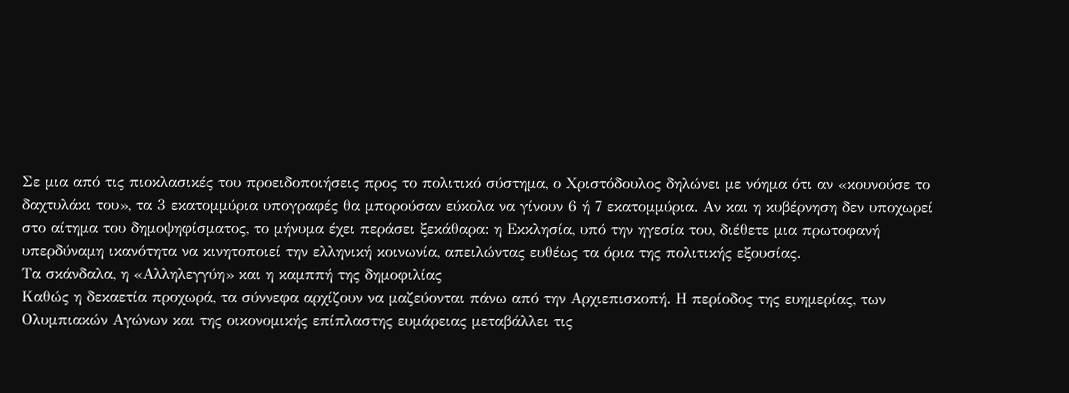Σε μια από τις πιοκλασικές του προειδοποιήσεις προς το πολιτικό σύστημα, ο Χριστόδουλος δηλώνει με νόημα ότι αν «κουνούσε το δαχτυλάκι του», τα 3 εκατομμύρια υπογραφές θα μπορούσαν εύκολα να γίνουν 6 ή 7 εκατομμύρια. Αν και η κυβέρνηση δεν υποχωρεί στο αίτημα του δημοψηφίσματος, το μήνυμα έχει περάσει ξεκάθαρα: η Εκκλησία, υπό την ηγεσία του, διέθετε μια πρωτοφανή υπερδύναμη ικανότητα να κινητοποιεί την ελληνική κοινωνία, απειλώντας ευθέως τα όρια της πολιτικής εξουσίας.
Τα σκάνδαλα, η «Αλληλεγγύη» και η καμππή της δημοφιλίας
Καθώς η δεκαετία προχωρά, τα σύννεφα αρχίζουν να μαζεύονται πάνω από την Αρχιεπισκοπή. Η περίοδος της ευημερίας, των Ολυμπιακών Αγώνων και της οικονομικής επίπλαστης ευμάρειας μεταβάλλει τις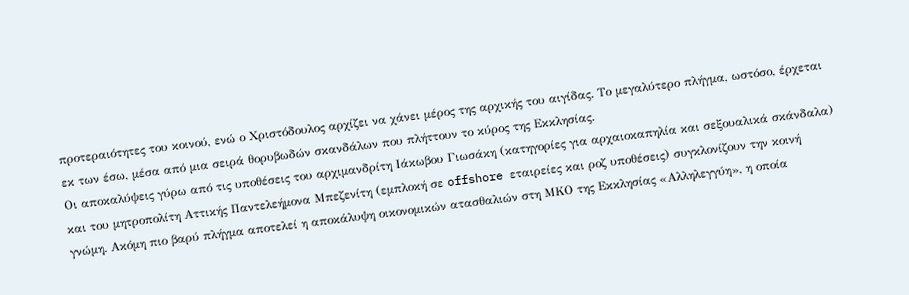προτεραιότητες του κοινού, ενώ ο Χριστόδουλος αρχίζει να χάνει μέρος της αρχικής του αιγίδας. Το μεγαλύτερο πλήγμα, ωστόσο, έρχεται εκ των έσω, μέσα από μια σειρά θορυβωδών σκανδάλων που πλήττουν το κύρος της Εκκλησίας.
Οι αποκαλύψεις γύρω από τις υποθέσεις του αρχιμανδρίτη Ιάκωβου Γιωσάκη (κατηγορίες για αρχαιοκαπηλία και σεξουαλικά σκάνδαλα) και του μητροπολίτη Αττικής Παντελεήμονα Μπεζενίτη (εμπλοκή σε offshore εταιρείες και ροζ υποθέσεις) συγκλονίζουν την κοινή γνώμη. Ακόμη πιο βαρύ πλήγμα αποτελεί η αποκάλυψη οικονομικών ατασθαλιών στη ΜΚΟ της Εκκλησίας «Αλληλεγγύη», η οποία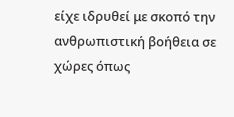είχε ιδρυθεί με σκοπό την ανθρωπιστική βοήθεια σε χώρες όπως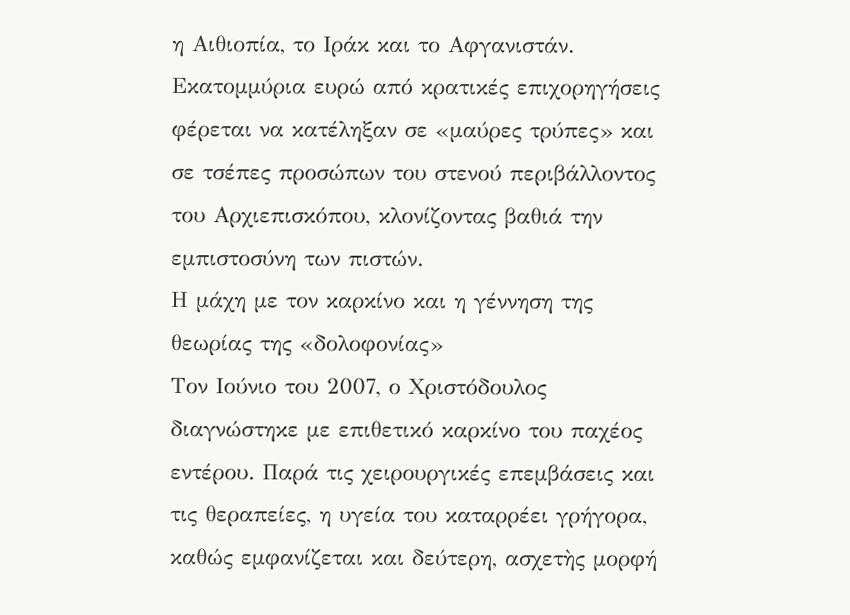η Αιθιοπία, το Ιράκ και το Αφγανιστάν. Εκατομμύρια ευρώ από κρατικές επιχορηγήσεις φέρεται να κατέληξαν σε «μαύρες τρύπες» και σε τσέπες προσώπων του στενού περιβάλλοντος του Αρχιεπισκόπου, κλονίζοντας βαθιά την εμπιστοσύνη των πιστών.
Η μάχη με τον καρκίνο και η γέννηση της θεωρίας της «δολοφονίας»
Τον Ιούνιο του 2007, ο Χριστόδουλος διαγνώστηκε με επιθετικό καρκίνο του παχέος εντέρου. Παρά τις χειρουργικές επεμβάσεις και τις θεραπείες, η υγεία του καταρρέει γρήγορα, καθώς εμφανίζεται και δεύτερη, ασχετὴς μορφή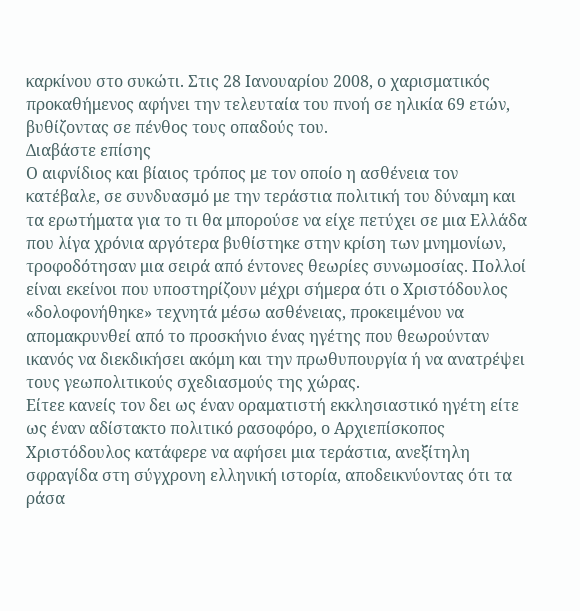καρκίνου στο συκώτι. Στις 28 Ιανουαρίου 2008, ο χαρισματικός προκαθήμενος αφήνει την τελευταία του πνοή σε ηλικία 69 ετών, βυθίζοντας σε πένθος τους οπαδούς του.
Διαβάστε επίσης
Ο αιφνίδιος και βίαιος τρόπος με τον οποίο η ασθένεια τον κατέβαλε, σε συνδυασμό με την τεράστια πολιτική του δύναμη και τα ερωτήματα για το τι θα μπορούσε να είχε πετύχει σε μια Ελλάδα που λίγα χρόνια αργότερα βυθίστηκε στην κρίση των μνημονίων, τροφοδότησαν μια σειρά από έντονες θεωρίες συνωμοσίας. Πολλοί είναι εκείνοι που υποστηρίζουν μέχρι σήμερα ότι ο Χριστόδουλος «δολοφονήθηκε» τεχνητά μέσω ασθένειας, προκειμένου να απομακρυνθεί από το προσκήνιο ένας ηγέτης που θεωρούνταν ικανός να διεκδικήσει ακόμη και την πρωθυπουργία ή να ανατρέψει τους γεωπολιτικούς σχεδιασμούς της χώρας.
Είτεε κανείς τον δει ως έναν οραματιστή εκκλησιαστικό ηγέτη είτε ως έναν αδίστακτο πολιτικό ρασοφόρο, ο Αρχιεπίσκοπος Χριστόδουλος κατάφερε να αφήσει μια τεράστια, ανεξίτηλη σφραγίδα στη σύγχρονη ελληνική ιστορία, αποδεικνύοντας ότι τα ράσα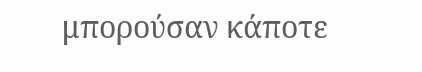μπορούσαν κάποτε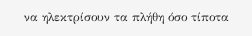να ηλεκτρίσουν τα πλήθη όσο τίποτα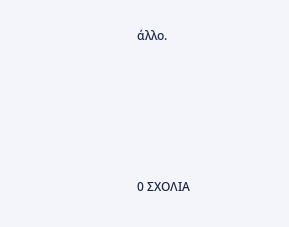άλλο.






0 ΣΧΟΛΙΑ